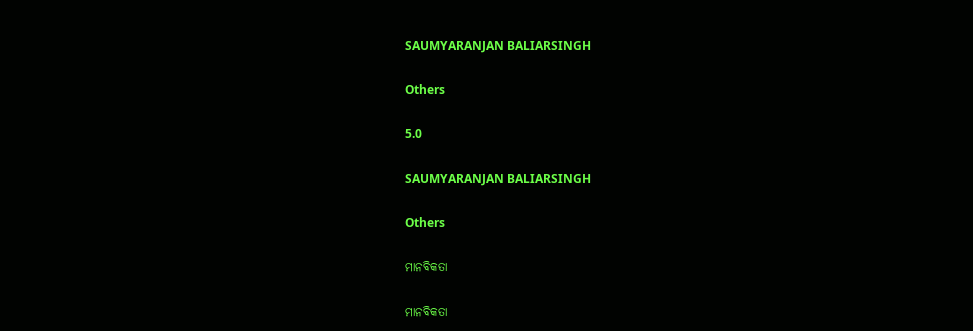SAUMYARANJAN BALIARSINGH

Others

5.0

SAUMYARANJAN BALIARSINGH

Others

ମାନବିକତା

ମାନବିକତା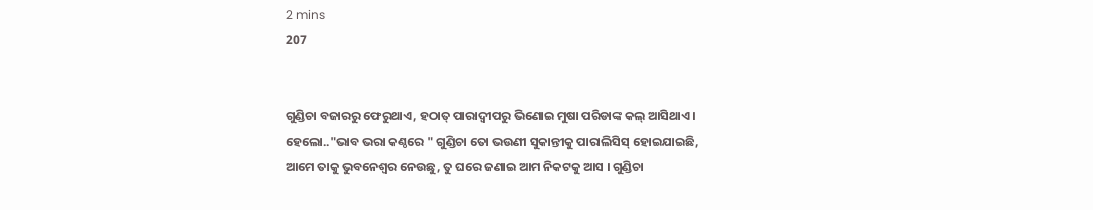2 mins
207


ଗୁଣ୍ଡିଚା ବଜାରରୁ ଫେରୁଥାଏ, ହଠାତ୍ ପାରାଦ୍ବୀପରୁ ଭିଣୋଇ ମୁଷା ପରିଡାଙ୍କ କଲ୍ ଆସିଥାଏ। ହେଲୋ.."ଭାବ ଭରା କଣ୍ଠରେ " ଗୁଣ୍ଡିଚା ତୋ ଭଉଣୀ ସୁକାନ୍ତୀକୁ ପାରାଲିସିସ୍ ହୋଇଯାଇଛି, ଆମେ ତାକୁ ଭୁବନେଶ୍ଵର ନେଉଛୁ, ତୁ ଘରେ ଜଣାଇ ଆମ ନିକଟକୁ ଆସ । ଗୁଣ୍ଡିଚା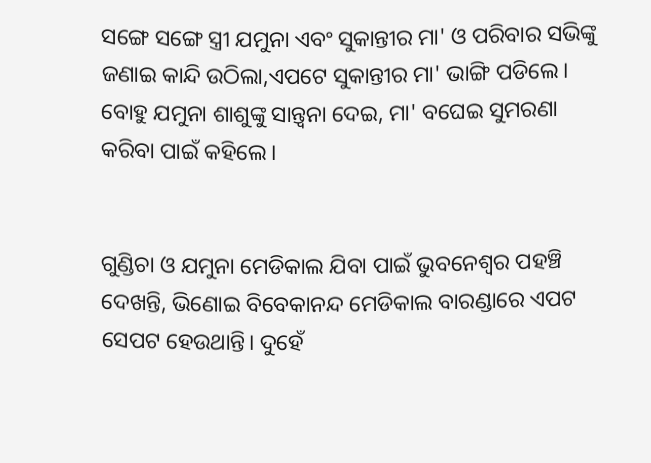ସଙ୍ଗେ ସଙ୍ଗେ ସ୍ତ୍ରୀ ଯମୁନା ଏବଂ ସୁକାନ୍ତୀର ମା' ଓ ପରିବାର ସଭିଙ୍କୁ ଜଣାଇ କାନ୍ଦି ଉଠିଲା,ଏପଟେ ସୁକାନ୍ତୀର ମା' ଭାଙ୍ଗି ପଡିଲେ। ବୋହୁ ଯମୁନା ଶାଶୁଙ୍କୁ ସାନ୍ତ୍ବନା ଦେଇ, ମା' ବଘେଇ ସୁମରଣା କରିବା ପାଇଁ କହିଲେ।


ଗୁଣ୍ଡିଚା ଓ ଯମୁନା ମେଡିକାଲ ଯିବା ପାଇଁ ଭୁବନେଶ୍ୱର ପହଞ୍ଚି ଦେଖନ୍ତି, ଭିଣୋଇ ବିବେକାନନ୍ଦ ମେଡିକାଲ ବାରଣ୍ଡାରେ ଏପଟ ସେପଟ ହେଉଥାନ୍ତି। ଦୁହେଁ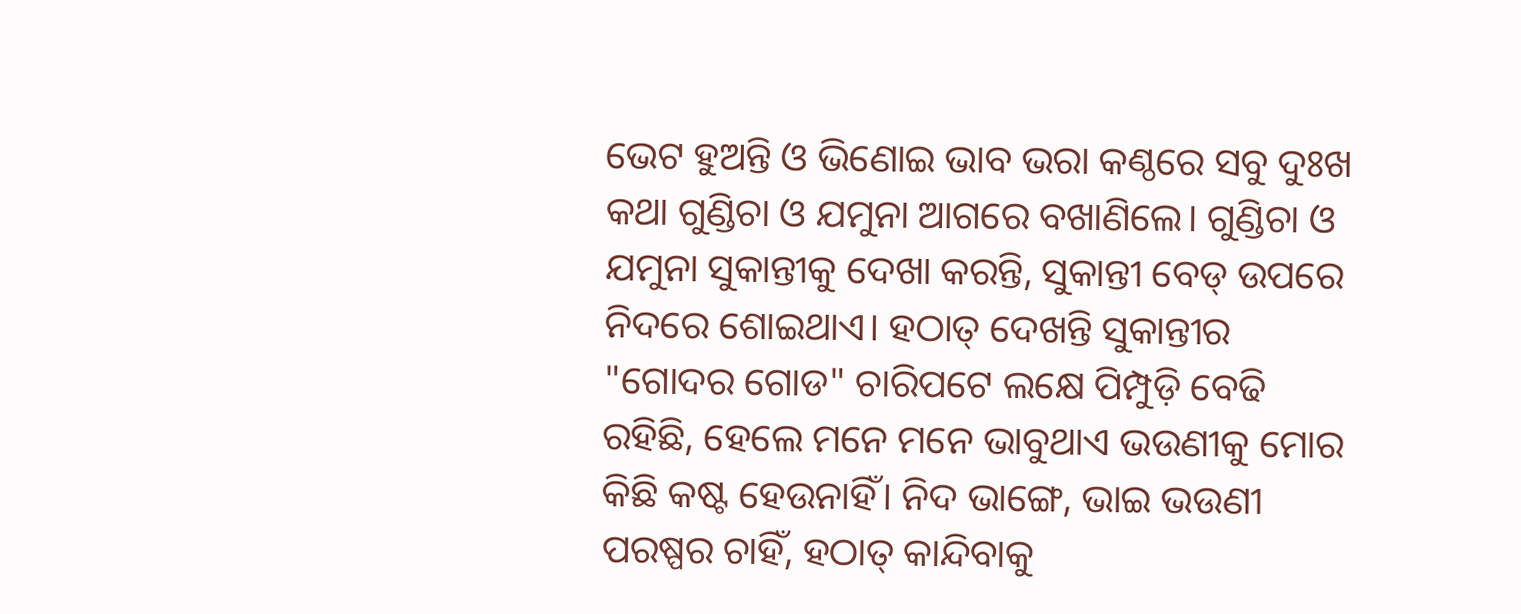ଭେଟ ହୁଅନ୍ତି ଓ ଭିଣୋଇ ଭାବ ଭରା କଣ୍ଠରେ ସବୁ ଦୁଃଖ କଥା ଗୁଣ୍ଡିଚା ଓ ଯମୁନା ଆଗରେ ବଖାଣିଲେ। ଗୁଣ୍ଡିଚା ଓ ଯମୁନା ସୁକାନ୍ତୀକୁ ଦେଖା କରନ୍ତି, ସୁକାନ୍ତୀ ବେଡ୍ ଉପରେ ନିଦରେ ଶୋଇଥାଏ। ହଠାତ୍ ଦେଖନ୍ତି ସୁକାନ୍ତୀର "ଗୋଦର ଗୋଡ" ଚାରିପଟେ ଲକ୍ଷେ ପିମ୍ପୁଡ଼ି ବେଢି ରହିଛି, ହେଲେ ମନେ ମନେ ଭାବୁଥାଏ ଭଉଣୀକୁ ମୋର କିଛି କଷ୍ଟ ହେଉନାହିଁ। ନିଦ ଭାଙ୍ଗେ, ଭାଇ ଭଉଣୀ ପରଷ୍ପର ଚାହିଁ, ହଠାତ୍ କାନ୍ଦିବାକୁ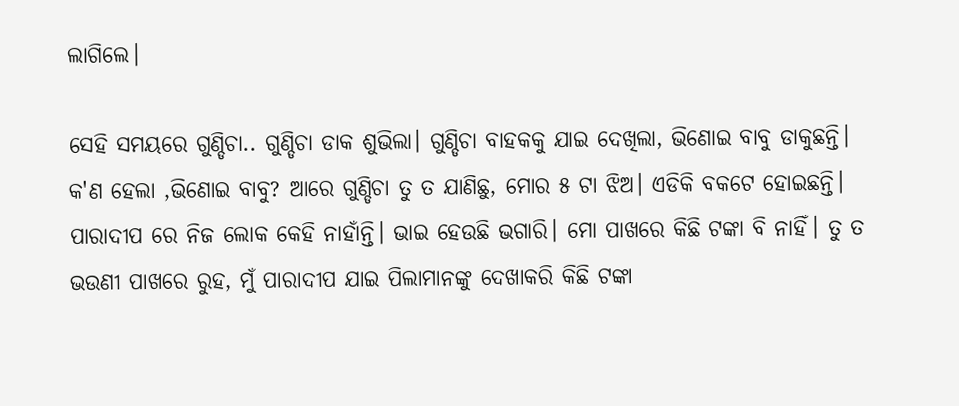ଲାଗିଲେ।

ସେହି ସମୟରେ ଗୁଣ୍ଡିଚା.. ଗୁଣ୍ଡିଚା ଡାକ ଶୁଭିଲା। ଗୁଣ୍ଡିଚା ବାହକକୁ ଯାଇ ଦେଖିଲା, ଭିଣୋଇ ବାବୁ ଡାକୁଛନ୍ତି। କ'ଣ ହେଲା ,ଭିଣୋଇ ବାବୁ? ଆରେ ଗୁଣ୍ଡିଚା ତୁ ତ ଯାଣିଛୁ, ମୋର ୫ ଟା ଝିଅ। ଏଡିକି ବକଟେ ହୋଇଛନ୍ତି। ପାରାଦୀପ ରେ ନିଜ ଲୋକ କେହି ନାହାଁନ୍ତି। ଭାଇ ହେଉଛି ଭଗାରି। ମୋ ପାଖରେ କିଛି ଟଙ୍କା ବି ନାହିଁ। ତୁ ତ ଭଉଣୀ ପାଖରେ ରୁହ, ମୁଁ ପାରାଦୀପ ଯାଇ ପିଲାମାନଙ୍କୁ ଦେଖାକରି କିଛି ଟଙ୍କା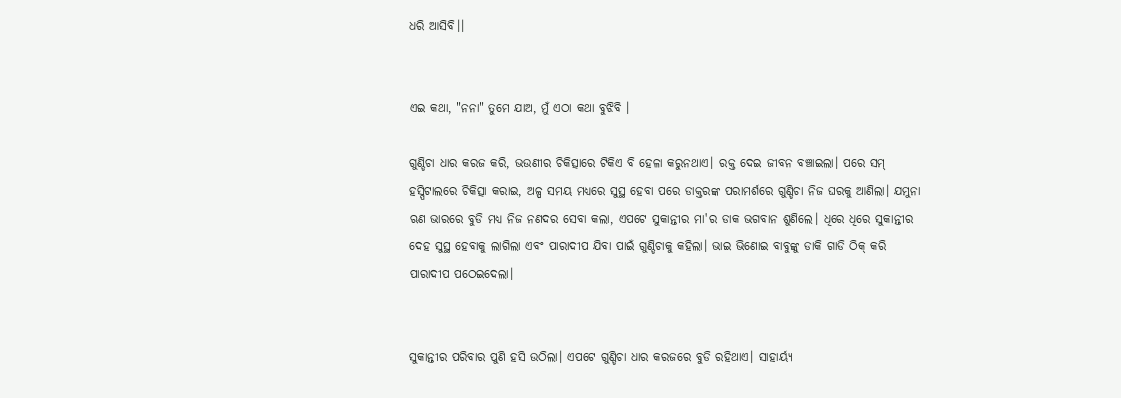ଧରି ଆସିବି।।


ଏଇ କଥା, "ନନା" ତୁମେ ଯାଅ, ମୁଁ ଏଠା କଥା ବୁଝିବି ।

ଗୁଣ୍ଡିଚା ଧାର କରଜ କରି, ଭଉଣୀର ଚିକିତ୍ସାରେ ଟିକିଏ ବି ହେଳା କରୁନଥାଏ। ରକ୍ତ ଦେଇ ଜୀବନ ବଞ୍ଚାଇଲା। ପରେ ସମ୍ ହସ୍ପିଟାଲରେ ଚିକିତ୍ସା କରାଇ, ଅଳ୍ପ ସମୟ ମଧ୍ଯରେ ସୁସ୍ଥ ହେବା ପରେ ଡାକ୍ତରଙ୍କ ପରାମର୍ଶରେ ଗୁଣ୍ଡିଚା ନିଜ ଘରକୁ ଆଣିଲା। ଯମୁନା ଋଣ ଭାରରେ ବୁଡି ମଧ୍ଯ ନିଜ ନଣଦର ସେବା କଲା, ଏପଟେ ସୁକାନ୍ତୀର ମା'ର ଡାକ ଭଗବାନ ଶୁଣିଲେ। ଧିରେ ଧିରେ ସୁକାନ୍ତୀର ଦେହ ସୁସ୍ଥ ହେବାକୁ ଲାଗିଲା ଏବଂ ପାରାଦୀପ ଯିବା ପାଇଁ ଗୁଣ୍ଡିଚାକୁ କହିଲା। ଭାଇ ଭିଣୋଇ ବାବୁଙ୍କୁ ଡାକି ଗାଡି ଠିକ୍ କରି ପାରାଦୀପ ପଠେଇଦେଲା।


ସୁକାନ୍ତୀର ପରିବାର ପୁଣି ହସି ଉଠିଲା। ଏପଟେ ଗୁଣ୍ଡିଚା ଧାର କରଜରେ ବୁଡି ରହିଥାଏ। ସାହାର୍ୟ୍ଯ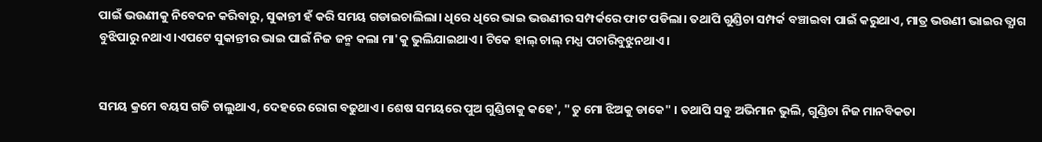ପାଇଁ ଭଉଣୀକୁ ନିବେଦନ କରିବାରୁ, ସୁକାନ୍ତୀ ହଁ କରି ସମୟ ଗଡାଇଚାଲିଲା। ଧିରେ ଧିରେ ଭାଇ ଭଉଣୀର ସମ୍ପର୍କରେ ଫାଟ ପଡିଲା। ତଥାପି ଗୁଣ୍ଡିଚା ସମ୍ପର୍କ ବଞ୍ଚାଇବା ପାଇଁ କରୁଥାଏ, ମାତ୍ର ଭଉଣୀ ଭାଇର ତ୍ଯାଗ ବୁଝିପାରୁ ନଥାଏ।ଏପଟେ ସୁକାନ୍ତୀର ଭାଇ ପାଇଁ ନିଜ ଜନ୍ମ କଲା ମା'କୁ ଭୁଲିଯାଇଥାଏ। ଟିକେ ହାଲ୍ ଚାଲ୍ ମଧ୍ଯ ପଚାରିବୁଝୁନଥାଏ।


ସମୟ କ୍ରମେ ବୟସ ଗଡି ଚାଲୁଥାଏ, ଦେହରେ ରୋଗ ବଢୁଥାଏ। ଶେଷ ସମୟରେ ପୁଅ ଗୁଣ୍ଡିଚାକୁ କହେ', "ତୁ ମୋ ଝିଅକୁ ଡାକେ" । ତଥାପି ସବୁ ଅଭିମାନ ଭୁଲି, ଗୁଣ୍ଡିଚା ନିଜ ମାନବିକତା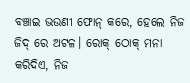ବଞ୍ଚାଇ ଭଉଣୀ ଫୋନ୍ କରେ, ହେଲେ ନିଜ ଜିଦ୍ ରେ ଅଟଳ। ରୋକ୍ ଠୋକ୍ ମନା କରିଦିଏ, ନିଜ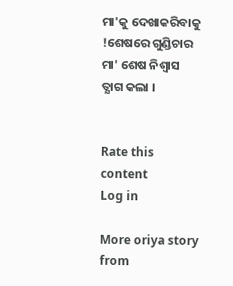ମା'କୁ ଦେଖାକରିବାକୁ !ଶେଷରେ ଗୁଣ୍ଡିଚାର ମା' ଶେଷ ନିଶ୍ୱାସ ତ୍ଯାଗ କଲା ।


Rate this content
Log in

More oriya story from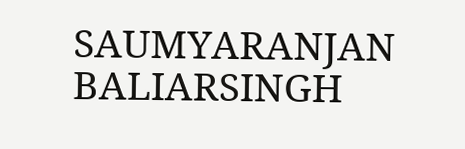SAUMYARANJAN BALIARSINGH